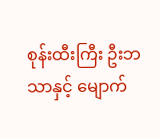စုန်းထီးကြီး ဦးဘသာနှင့် မျောက်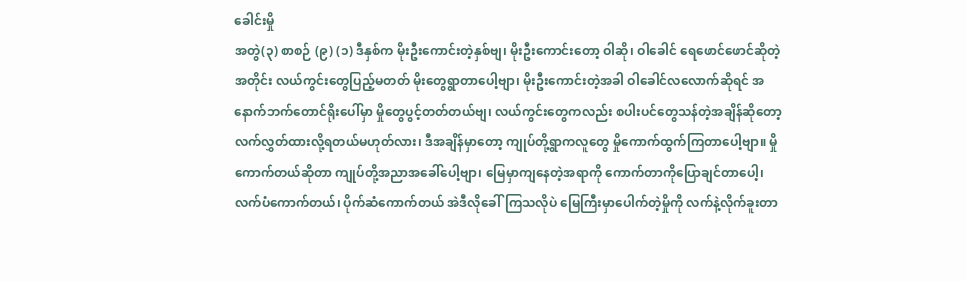ခေါင်းမှို
အတွဲ(၃) စာစဉ် (၉) (၁) ဒီနှစ်က မိုးဦးကောင်းတဲ့နှစ်ဗျ၊ မိုးဦးကောင်းတော့ ဝါဆို၊ ဝါခေါင် ရေဖောင်ဖောင်ဆိုတဲ့အတိုင်း လယ်ကွင်းတွေပြည့်မတတ် မိုးတွေရွာတာပေါ့ဗျာ၊ မိုးဦးကောင်းတဲ့အခါ ဝါခေါင်လလောက်ဆိုရင် အနောက်ဘက်တောင်ရိုးပေါ်မှာ မှိုတွေပွင့်တတ်တယ်ဗျ၊ လယ်ကွင်းတွေကလည်း စပါးပင်တွေသန်တဲ့အချိန်ဆိုတော့ လက်လွှတ်ထားလို့ရတယ်မဟုတ်လား၊ ဒီအချိန်မှာတော့ ကျုပ်တို့ရွာကလူတွေ မှိုကောက်ထွက်ကြတာပေါ့ဗျာ။ မှိုကောက်တယ်ဆိုတာ ကျုပ်တို့အညာအခေါ်ပေါ့ဗျာ၊ မြေမှာကျနေတဲ့အရာကို ကောက်တာကိုပြောချင်တာပေါ့၊ လက်ပံကောက်တယ်၊ ပိုက်ဆံကောက်တယ် အဲဒီလိုခေါ်ကြသလိုပဲ မြေကြီးမှာပေါက်တဲ့မှိုကို လက်နဲ့လိုက်ခူးတာ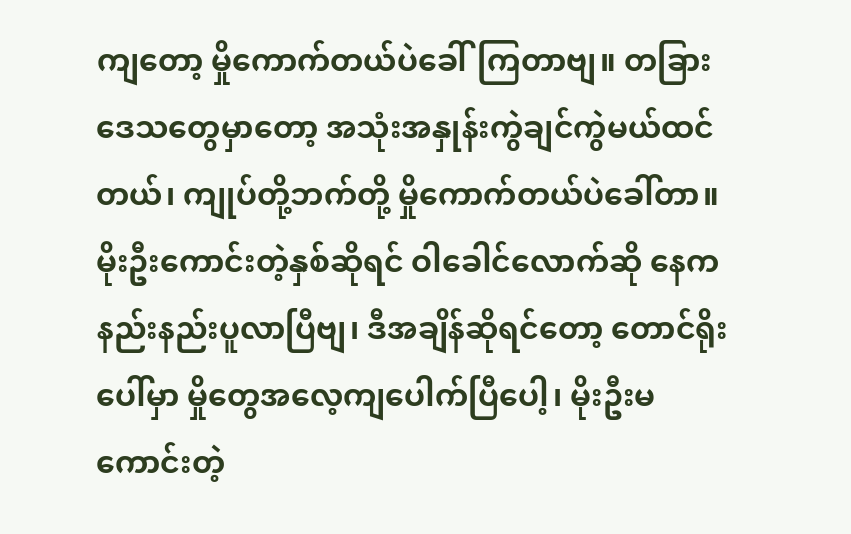ကျတော့ မှိုကောက်တယ်ပဲခေါ်ကြတာဗျ။ တခြားဒေသတွေမှာတော့ အသုံးအနှုန်းကွဲချင်ကွဲမယ်ထင်တယ်၊ ကျုပ်တို့ဘက်တို့ မှိုကောက်တယ်ပဲခေါ်တာ။ မိုးဦးကောင်းတဲ့နှစ်ဆိုရင် ဝါခေါင်လောက်ဆို နေကနည်းနည်းပူလာပြီဗျ၊ ဒီအချိန်ဆိုရင်တော့ တောင်ရိုးပေါ်မှာ မှိုတွေအလေ့ကျပေါက်ပြီပေါ့၊ မိုးဦးမကောင်းတဲ့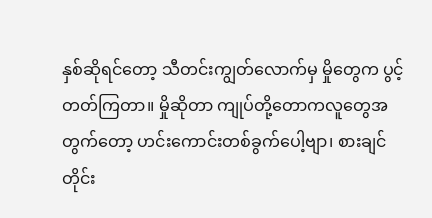နှစ်ဆိုရင်တော့ သီတင်းကျွတ်လောက်မှ မှိုတွေက ပွင့်တတ်ကြတာ။ မှိုဆိုတာ ကျုပ်တို့တောကလူတွေအတွက်တော့ ဟင်းကောင်းတစ်ခွက်ပေါ့ဗျာ၊ စားချင်တိုင်း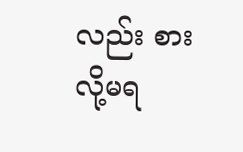လည်း စားလို့မရ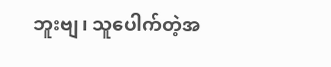ဘူးဗျ၊ သူပေါက်တဲ့အ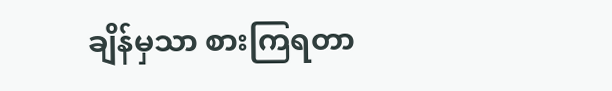ချိန်မှသာ စားကြရတာ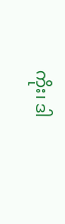ကိုး၊ ဒါ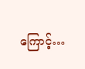ကြောင့်…